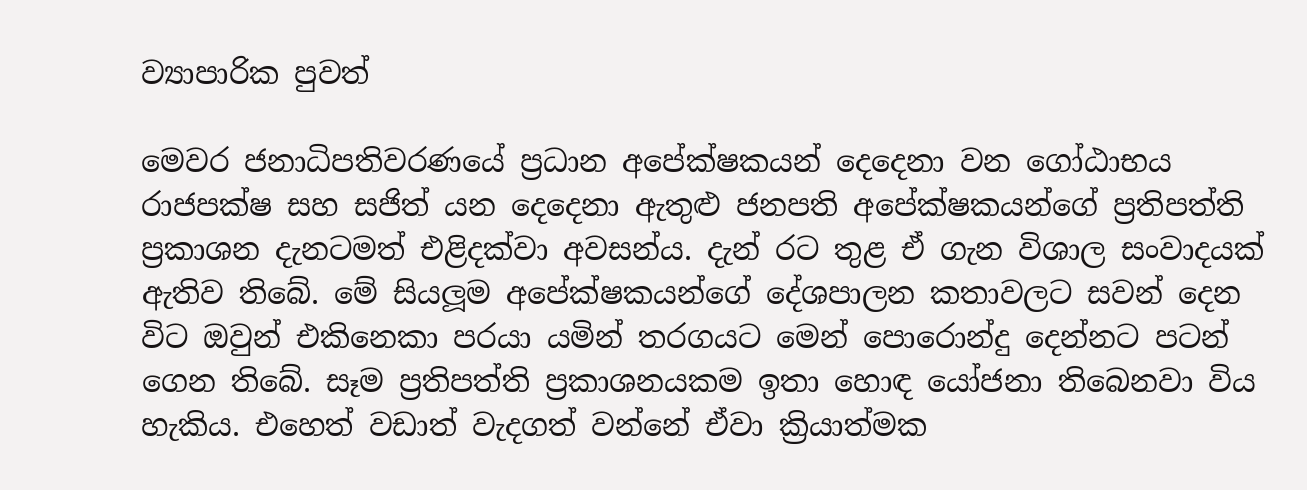ව්‍යාපාරික පුවත්

මෙවර ජනාධිපතිවරණයේ ප්‍රධාන අපේක්ෂකයන් දෙදෙනා වන ගෝඨාභය රාජපක්ෂ සහ සජිත් යන දෙදෙනා ඇතුළු ජනපති අපේක්ෂකයන්ගේ ප්‍රතිපත්ති ප්‍රකාශන දැනටමත් එළිදක්වා අවසන්ය. දැන් රට තුළ ඒ ගැන විශාල සංවාදයක් ඇතිව තිබේ. මේ සියලූම අපේක්ෂකයන්ගේ දේශපාලන කතාවලට සවන් දෙන විට ඔවුන් එකිනෙකා පරයා යමින් තරගයට මෙන් පොරොන්දු දෙන්නට පටන් ගෙන තිබේ. සෑම ප්‍රතිපත්ති ප්‍රකාශනයකම ඉතා හොඳ යෝජනා තිබෙනවා විය හැකිය. එහෙත් වඩාත් වැදගත් වන්නේ ඒවා ක්‍රියාත්මක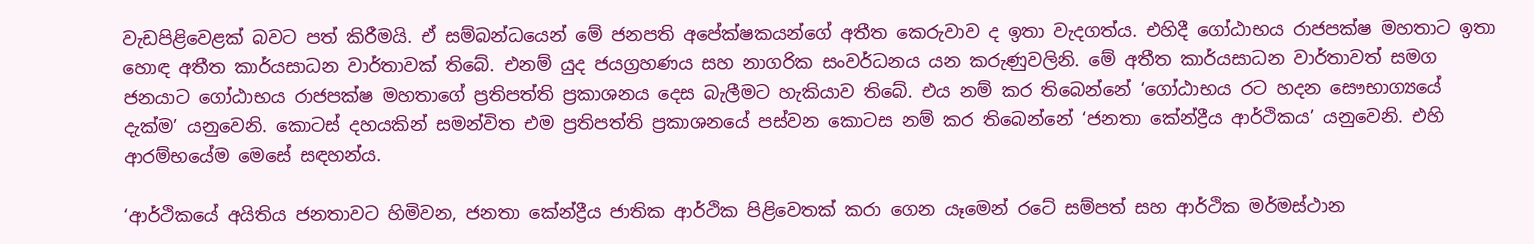වැඩපිළිවෙළක් බවට පත් කිරීමයි. ඒ සම්බන්ධයෙන් මේ ජනපති අපේක්ෂකයන්ගේ අතීත කෙරුවාව ද ඉතා වැදගත්ය. එහිදී ගෝඨාභය රාජපක්ෂ මහතාට ඉතා හොඳ අතීත කාර්යසාධන වාර්තාවක් තිබේ. එනම් යුද ජයග්‍රහණය සහ නාගරික සංවර්ධනය යන කරුණුවලිනි. මේ අතීත කාර්යසාධන වාර්තාවත් සමග ජනයාට ගෝඨාභය රාජපක්ෂ මහතාගේ ප්‍රතිපත්ති ප්‍රකාශනය දෙස බැලීමට හැකියාව තිබේ. එය නම් කර තිබෙන්නේ ‘ගෝඨාභය රට හදන සෞභාග්‍යයේ දැක්ම’ යනුවෙනි. කොටස් දහයකින් සමන්විත එම ප්‍රතිපත්ති ප්‍රකාශනයේ පස්වන කොටස නම් කර තිබෙන්නේ ‘ජනතා කේන්ද්‍රීය ආර්ථිකය’ යනුවෙනි. එහි ආරම්භයේම මෙසේ සඳහන්ය.

‘ආර්ථිකයේ අයිතිය ජනතාවට හිමිවන, ජනතා කේන්ද්‍රීය ජාතික ආර්ථික පිළිවෙතක් කරා ගෙන යෑමෙන් රටේ සම්පත් සහ ආර්ථික මර්මස්ථාන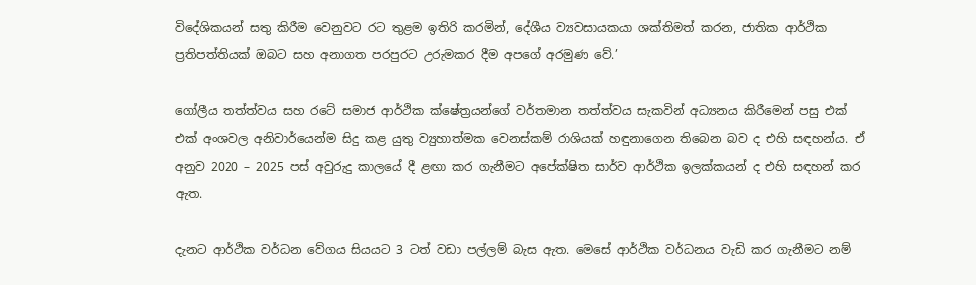විදේශිකයන් සතු කිරීම වෙනුවට රට තුළම ඉතිරි කරමින්, දේශීය ව්‍යවසායකයා ශක්තිමත් කරන, ජාතික ආර්ථික ප්‍රතිපත්තියක් ඔබට සහ අනාගත පරපුරට උරුමකර දීම අපගේ අරමුණ වේ.’

ගෝලීය තත්ත්වය සහ රටේ සමාජ ආර්ථික ක්ෂේත්‍රයන්ගේ වර්තමාන තත්ත්වය සැකවින් අධ්‍යනය කිරීමෙන් පසු එක් එක් අංශවල අනිවාර්යෙන්ම සිදු කළ යුතු ව්‍යුහාත්මක වෙනස්කම් රාශියක් හඳුනාගෙන තිබෙන බව ද එහි සඳහන්ය. ඒ අනුව 2020 – 2025 පස් අවුරුදු කාලයේ දී ළඟා කර ගැනීමට අපේක්ෂිත සාර්ව ආර්ථික ඉලක්කයන් ද එහි සඳහන් කර ඇත.

දැනට ආර්ථික වර්ධන වේගය සියයට 3 ටත් වඩා පල්ලම් බැස ඇත. මෙසේ ආර්ථික වර්ධනය වැඩි කර ගැනීමට නම්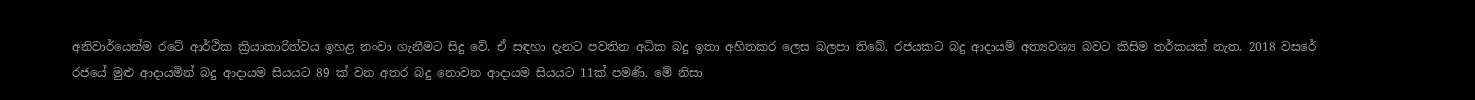අනිවාර්යෙන්ම රටේ ආර්ථික ක්‍රියාකාරිත්වය ඉහළ නංවා ගැනීමට සිදු වේ. ඒ සඳහා දැනට පවතින අධික බදු ඉතා අහිතකර ලෙස බලපා තිබේ. රජයකට බදු ආදායම් අත්‍යවශ්‍ය බවට කිසිම තර්කයක් නැත. 2018 වසරේ රජයේ මුළු ආදායමින් බදු ආදායම සියයට 89 ක් වන අතර බදු නොවන ආදායම සියයට 11ක් පමණි. මේ නිසා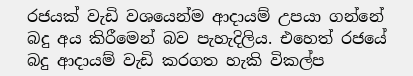රජයක් වැඩි වශයෙන්ම ආදායම් උපයා ගන්නේ බදු අය කිරීමෙන් බව පැහැදිලිය. එහෙත් රජයේ බදු ආදායම් වැඩි කරගත හැකි විකල්ප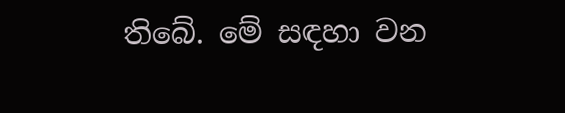තිබේ. මේ සඳහා වන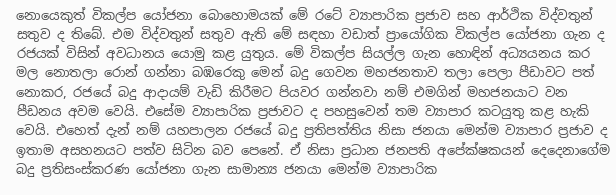නොයෙකුත් විකල්ප යෝජනා බොහොමයක් මේ රටේ ව්‍යාපාරික ප්‍රජාව සහ ආර්ථික විද්වතුන් සතුව ද තිබේ. එම විද්වතුන් සතුව ඇති මේ සඳහා වඩාත් ප්‍රායෝගික විකල්ප යෝජනා ගැන ද රජයක් විසින් අවධානය යොමු කළ යුතුය. මේ විකල්ප සියල්ල ගැන හොඳින් අධ්‍යයනය කර මල නොතලා රොන් ගන්නා බඹරෙකු මෙන් බදු ගෙවන මහජනතාව තලා පෙලා පීඩාවට පත් නොකර, රජයේ බදු ආදායම් වැඩි කිරීමට පියවර ගන්නවා නම් එමගින් මහජනයාට වන පීඩනය අවම වෙයි. එසේම ව්‍යාපාරික ප්‍රජාවට ද පහසුවෙන් තම ව්‍යාපාර කටයුතු කළ හැකි වෙයි. එහෙත් දැන් නම් යහපාලන රජයේ බදු ප්‍රතිපත්තිය නිසා ජනයා මෙන්ම ව්‍යාපාර ප්‍රජාව ද ඉතාම අසහනයට පත්ව සිටින බව පෙනේ. ඒ නිසා ප්‍රධාන ජනපති අපේක්ෂකයන් දෙදෙනාගේම බදු ප්‍රතිසංස්කරණ යෝජනා ගැන සාමාන්‍ය ජනයා මෙන්ම ව්‍යාපාරික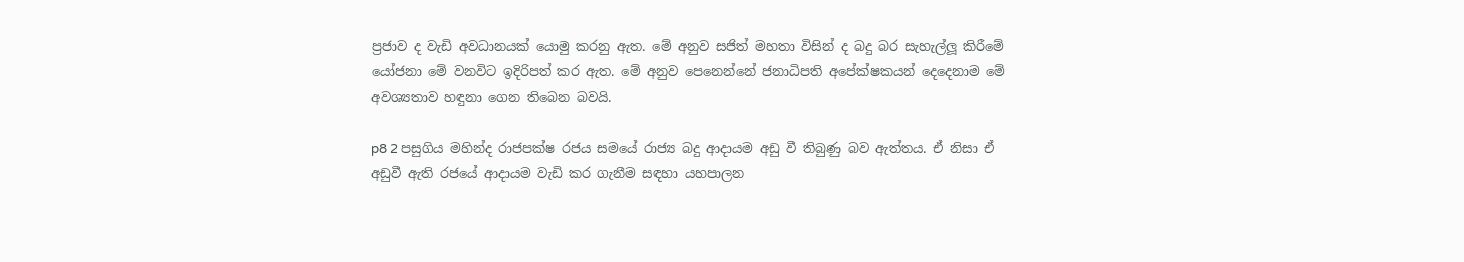ප්‍රජාව ද වැඩි අවධානයක් යොමු කරනු ඇත. මේ අනුව සජිත් මහතා විසින් ද බදු බර සැහැල්ලූ කිරීමේ යෝජනා මේ වනවිට ඉදිරිපත් කර ඇත. මේ අනුව පෙනෙන්නේ ජනාධිපති අපේක්ෂකයන් දෙදෙනාම මේ අවශ්‍යතාව හඳුනා ගෙන තිබෙන බවයි.

p8 2 පසුගිය මහින්ද රාජපක්ෂ රජය සමයේ රාජ්‍ය බදු ආදායම අඩු වී තිබුණු බව ඇත්තය. ඒ නිසා ඒ අඩුවී ඇති රජයේ ආදායම වැඩි කර ගැනීම සඳහා යහපාලන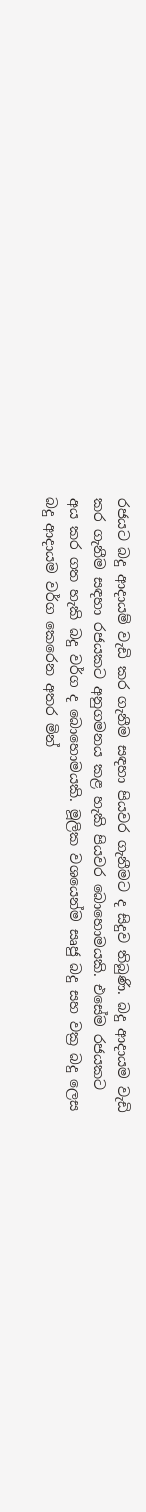රජයට බදු ආදායම් වැඩි කර ගැනීම සඳහා පියවර ගැනීමට ද සිදුව තිබුණි. බදු ආදායම වැඩි කර ගැනීම සඳහා රජයකට අනුගමනය කළ හැකි පියවර බොහොමයකි. එසේම රජයකට අය කර ගත හැකි බදු වර්ග ද බොහොමයකි. මූලික වශයෙන්ම සෘජු බදු සහ වක්‍ර බදු ලෙස බදු ආදායම වර්ග කෙරෙන අතර මින්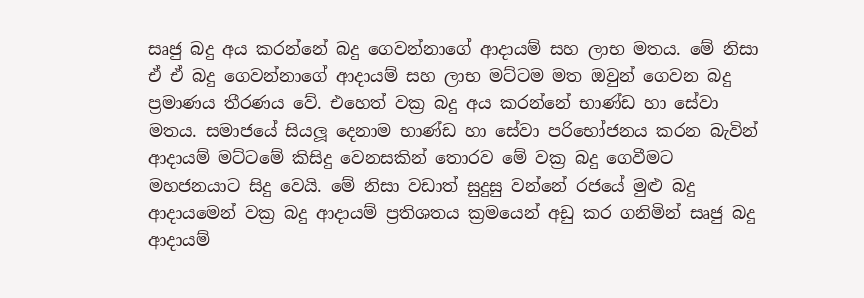සෘජු බදු අය කරන්නේ බදු ගෙවන්නාගේ ආදායම් සහ ලාභ මතය. මේ නිසා ඒ ඒ බදු ගෙවන්නාගේ ආදායම් සහ ලාභ මට්ටම මත ඔවුන් ගෙවන බදු ප්‍රමාණය තීරණය වේ. එහෙත් වක්‍ර බදු අය කරන්නේ භාණ්ඩ හා සේවා මතය. සමාජයේ සියලූ දෙනාම භාණ්ඩ හා සේවා පරිභෝජනය කරන බැවින් ආදායම් මට්ටමේ කිසිදු වෙනසකින් තොරව මේ වක්‍ර බදු ගෙවීමට මහජනයාට සිදු වෙයි. මේ නිසා වඩාත් සුදුසු වන්නේ රජයේ මුළු බදු ආදායමෙන් වක්‍ර බදු ආදායම් ප්‍රතිශතය ක්‍රමයෙන් අඩු කර ගනිමින් සෘජු බදු ආදායම්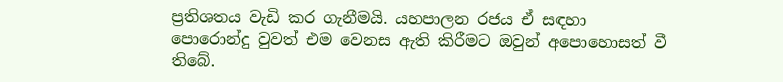ප්‍රතිශතය වැඩි කර ගැනීමයි. යහපාලන රජය ඒ සඳහා පොරොන්දු වුවත් එම වෙනස ඇති කිරීමට ඔවුන් අපොහොසත් වී තිබේ.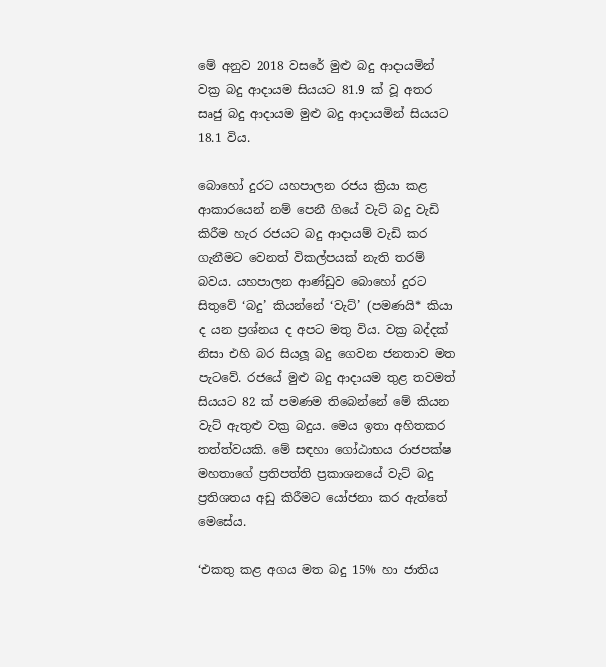මේ අනුව 2018 වසරේ මුළු බදු ආදායමින් වක්‍ර බදු ආදායම සියයට 81.9 ක් වූ අතර සෘජු බදු ආදායම මුළු බදු ආදායමින් සියයට 18.1 විය.

බොහෝ දුරට යහපාලන රජය ක්‍රියා කළ ආකාරයෙන් නම් පෙනී ගියේ වැට් බදු වැඩි කිරීම හැර රජයට බදු ආදායම් වැඩි කර ගැනීමට වෙනත් විකල්පයක් නැති තරම් බවය. යහපාලන ආණ්ඩුව බොහෝ දුරට සිතුවේ ‘බදු’ කියන්නේ ‘වැට්’ (පමණයි* කියා ද යන ප්‍රශ්නය ද අපට මතු විය. වක්‍ර බද්දක් නිසා එහි බර සියලූ බදු ගෙවන ජනතාව මත පැටවේ. රජයේ මුළු බදු ආදායම තුළ තවමත් සියයට 82 ක් පමණම තිබෙන්නේ මේ කියන වැට් ඇතුළු වක්‍ර බදුය. මෙය ඉතා අහිතකර තත්ත්වයකි. මේ සඳහා ගෝඨාභය රාජපක්ෂ මහතාගේ ප්‍රතිපත්ති ප්‍රකාශනයේ වැට් බදු ප්‍රතිශතය අඩු කිරීමට යෝජනා කර ඇත්තේ මෙසේය.

‘එකතු කළ අගය මත බදු 15% හා ජාතිය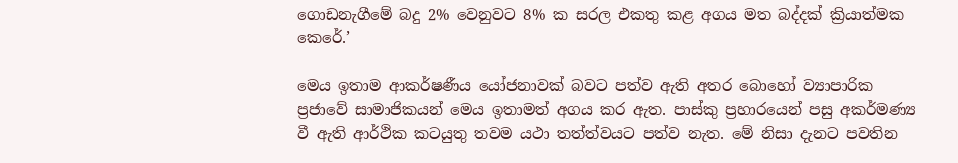ගොඩනැගීමේ බදු 2% වෙනුවට 8% ක සරල එකතු කළ අගය මත බද්දක් ක්‍රියාත්මක කෙරේ.’

මෙය ඉතාම ආකර්ෂණීය යෝජනාවක් බවට පත්ව ඇති අතර බොහෝ ව්‍යාපාරික ප්‍රජාවේ සාමාජිකයන් මෙය ඉතාමත් අගය කර ඇත. පාස්කු ප්‍රහාරයෙන් පසු අකර්මණ්‍ය වී ඇති ආර්ථික කටයුතු තවම යථා තත්ත්වයට පත්ව නැත. මේ නිසා දැනට පවතින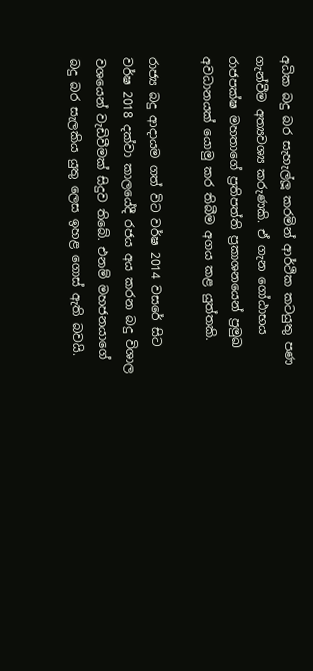අධික බදු බර සැහැල්ලූ කරමින් ආර්ථික කටයුතු පණ ගැන්වීම අත්‍යවශ්‍ය කරුණකි. ඒ ගැන ගෝඨාභය රාජපක්ෂ මහතාගේ ප්‍රතිපත්ති ප්‍රකාශනයෙන් ප්‍රමුඛ අවධානයක් යොමු කර තිබීම අගය කළ යුත්තකි.

රාජ්‍ය බදු ආදායම ගත් විට වර්ෂ 2014 වසරේ සිට වර්ෂ 2018 දක්වා කාලයේදී රජය අය කරන බදු විශාල වශයෙන් වැඩිවීමක් සිදුව තිබේ. එනම් මහජනයාගේ බදු බර සැලකිය යුතු ලෙස ඉහළ ගොස් ඇති බවයි.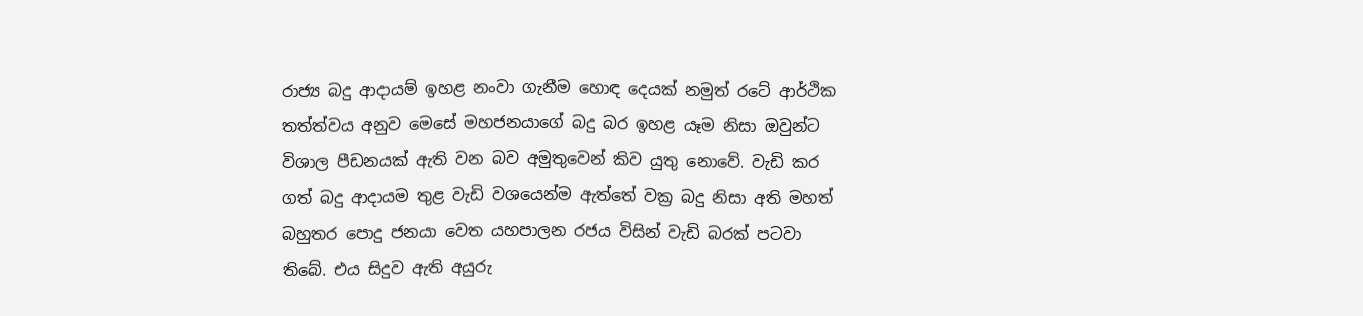රාජ්‍ය බදු ආදායම් ඉහළ නංවා ගැනීම හොඳ දෙයක් නමුත් රටේ ආර්ථික තත්ත්වය අනුව මෙසේ මහජනයාගේ බදු බර ඉහළ යෑම නිසා ඔවුන්ට විශාල පීඩනයක් ඇති වන බව අමුතුවෙන් කිව යුතු නොවේ. වැඩි කර ගත් බදු ආදායම තුළ වැඩි වශයෙන්ම ඇත්තේ වක්‍ර බදු නිසා අති මහත් බහුතර පොදු ජනයා වෙත යහපාලන රජය විසින් වැඩි බරක් පටවා තිබේ. එය සිදුව ඇති අයුරු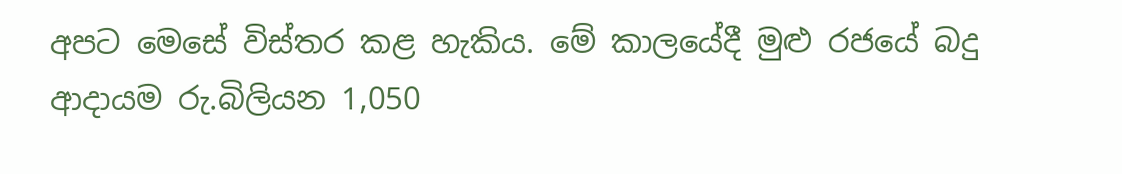අපට මෙසේ විස්තර කළ හැකිය. මේ කාලයේදී මුළු රජයේ බදු ආදායම රු.බිලියන 1,050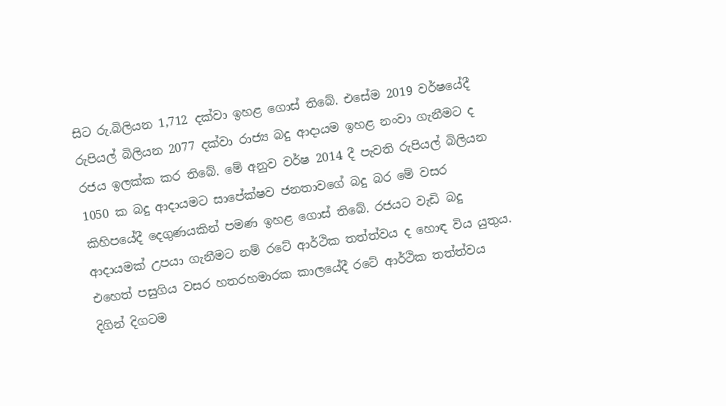සිට රු.බිලියන 1,712 දක්වා ඉහළ ගොස් තිබේ. එසේම 2019 වර්ෂයේදී රුපියල් බිලියන 2077 දක්වා රාජ්‍ය බදු ආදායම ඉහළ නංවා ගැනීමට ද රජය ඉලක්ක කර තිබේ. මේ අනුව වර්ෂ 2014 දී පැවති රුපියල් බිලියන 1050 ක බදු ආදායමට සාපේක්ෂව ජනතාවගේ බදු බර මේ වසර කිහිපයේදී දෙගුණයකින් පමණ ඉහළ ගොස් තිබේ. රජයට වැඩි බදු ආදායමක් උපයා ගැනීමට නම් රටේ ආර්ථික තත්ත්වය ද හොඳ විය යුතුය. එහෙත් පසුගිය වසර හතරහමාරක කාලයේදී රටේ ආර්ථික තත්ත්වය දිගින් දිගටම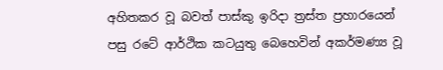අහිතකර වූ බවත් පාස්කු ඉරිදා ත්‍රස්ත ප්‍රහාරයෙන් පසු රටේ ආර්ථික කටයුතු බෙහෙවින් අකර්මණ්‍ය වූ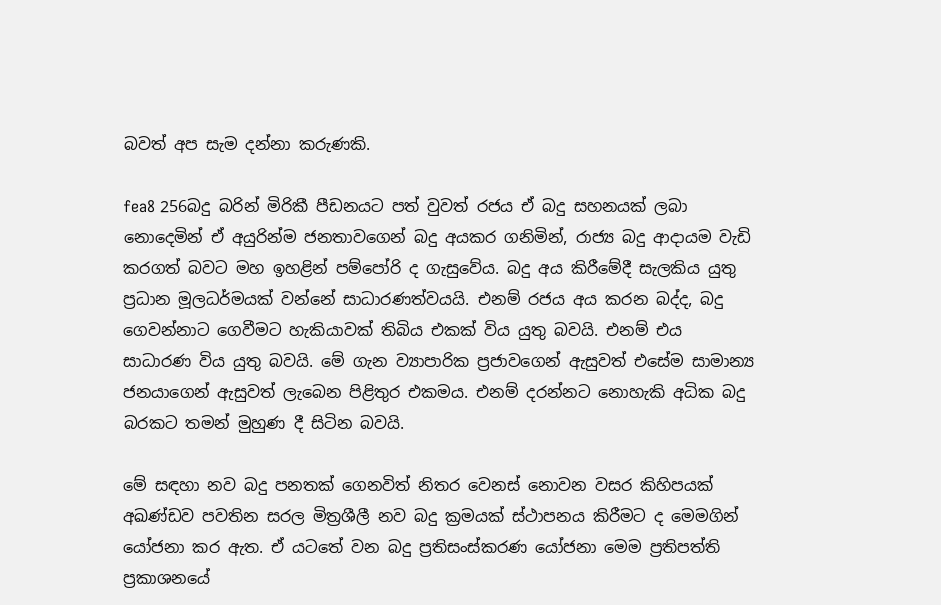බවත් අප සැම දන්නා කරුණකි.

fea8 256බදු බරින් මිරිකී පීඩනයට පත් වුවත් රජය ඒ බදු සහනයක් ලබා නොදෙමින් ඒ අයුරින්ම ජනතාවගෙන් බදු අයකර ගනිමින්, රාජ්‍ය බදු ආදායම වැඩි කරගත් බවට මහ ඉහළින් පම්පෝරි ද ගැසුවේය. බදු අය කිරීමේදී සැලකිය යුතු ප්‍රධාන මූලධර්මයක් වන්නේ සාධාරණත්වයයි. එනම් රජය අය කරන බද්ද, බදු ගෙවන්නාට ගෙවීමට හැකියාවක් තිබිය එකක් විය යුතු බවයි. එනම් එය සාධාරණ විය යුතු බවයි. මේ ගැන ව්‍යාපාරික ප්‍රජාවගෙන් ඇසුවත් එසේම සාමාන්‍ය ජනයාගෙන් ඇසුවත් ලැබෙන පිළිතුර එකමය. එනම් දරන්නට නොහැකි අධික බදු බරකට තමන් මුහුණ දී සිටින බවයි.

මේ සඳහා නව බදු පනතක් ගෙනවිත් නිතර වෙනස් නොවන වසර කිහිපයක් අඛණ්ඩව පවතින සරල මිත්‍රශීලී නව බදු ක්‍රමයක් ස්ථාපනය කිරීමට ද මෙමගින් යෝජනා කර ඇත. ඒ යටතේ වන බදු ප්‍රතිසංස්කරණ යෝජනා මෙම ප්‍රතිපත්ති ප්‍රකාශනයේ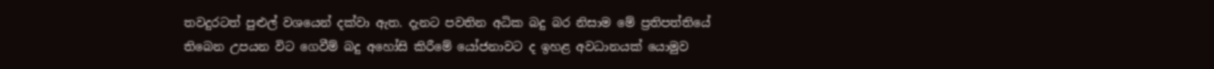තවදුරටත් පුළුල් වශයෙන් දක්වා ඇත. දැනට පවතින අධික බදු බර නිසාම මේ ප්‍රතිපත්තියේ තිබෙන උපයන විට ගෙවීම් බදු අහෝසි කිරීමේ යෝජනාවට ද ඉහළ අවධානයක් යොමුව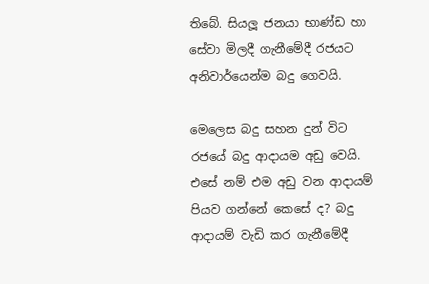තිබේ. සියලූ ජනයා භාණ්ඩ හා සේවා මිලදී ගැනීමේදී රජයට අනිවාර්යෙන්ම බදු ගෙවයි.

මෙලෙස බදු සහන දුන් විට රජයේ බදු ආදායම අඩු වෙයි. එසේ නම් එම අඩු වන ආදායම් පියව ගන්නේ කෙසේ ද? බදු ආදායම් වැඩි කර ගැනීමේදී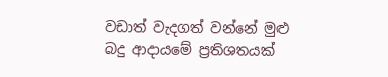වඩාත් වැදගත් වන්නේ මුළු බදු ආදායමේ ප්‍රතිශතයක්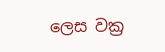ලෙස වක්‍ර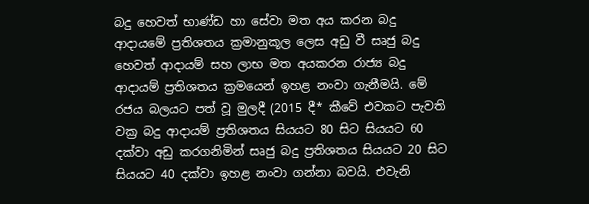බදු හෙවත් භාණ්ඩ හා සේවා මත අය කරන බදු ආදායමේ ප්‍රතිශතය ක්‍රමානුකූල ලෙස අඩු වී සෘජු බදු හෙවත් ආදායම් සහ ලාභ මත අයකරන රාජ්‍ය බදු ආදායම් ප්‍රතිශතය ක්‍රමයෙන් ඉහළ නංවා ගැනීමයි. මේ රජය බලයට පත් වූ මුලදී (2015 දී* කීවේ එවකට පැවති වක්‍ර බදු ආදායම් ප්‍රතිශතය සියයට 80 සිට සියයට 60 දක්වා අඩු කරගනිමින් සෘජු බදු ප්‍රතිශතය සියයට 20 සිට සියයට 40 දක්වා ඉහළ නංවා ගන්නා බවයි. එවැනි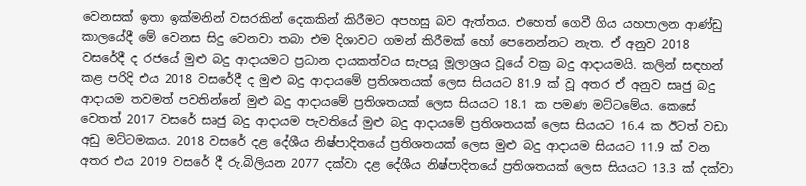වෙනසක් ඉතා ඉක්මනින් වසරකින් දෙකකින් කිරීමට අපහසු බව ඇත්තය. එහෙත් ගෙවී ගිය යහපාලන ආණ්ඩු කාලයේදී මේ වෙනස සිදු වෙනවා තබා එම දිශාවට ගමන් කිරීමක් හෝ පෙනෙන්නට නැත. ඒ අනුව 2018 වසරේදී ද රජයේ මුළු බදු ආදායමට ප්‍රධාන දායකත්වය සැපයූ මූලාශ්‍රය වූයේ වක්‍ර බදු ආදායමයි. කලින් සඳහන් කළ පරිදි එය 2018 වසරේදී ද මුළු බදු ආදායමේ ප්‍රතිශතයක් ලෙස සියයට 81.9 ක් වූ අතර ඒ අනුව සෘජු බදු ආදායම තවමත් පවතින්නේ මුළු බදු ආදායමේ ප්‍රතිශතයක් ලෙස සියයට 18.1 ක පමණ මට්ටමේය. කෙසේ වෙතත් 2017 වසරේ සෘජු බදු ආදායම පැවතියේ මුළු බදු ආදායමේ ප්‍රතිශතයක් ලෙස සියයට 16.4 ක ඊටත් වඩා අඩු මට්ටමකය. 2018 වසරේ දළ දේශීය නිෂ්පාදිතයේ ප්‍රතිශතයක් ලෙස මුළු බදු ආදායම සියයට 11.9 ක් වන අතර එය 2019 වසරේ දී රු.බිලියන 2077 දක්වා දළ දේශීය නිෂ්පාදිතයේ ප්‍රතිශතයක් ලෙස සියයට 13.3 ක් දක්වා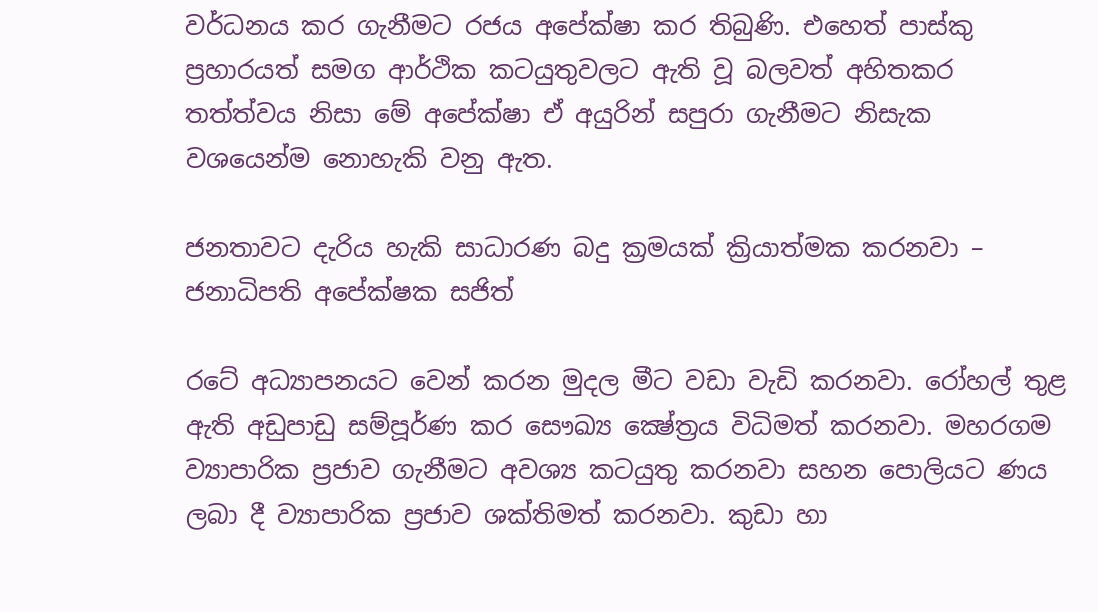වර්ධනය කර ගැනීමට රජය අපේක්ෂා කර තිබුණි. එහෙත් පාස්කු ප්‍රහාරයත් සමග ආර්ථික කටයුතුවලට ඇති වූ බලවත් අහිතකර තත්ත්වය නිසා මේ අපේක්ෂා ඒ අයුරින් සපුරා ගැනීමට නිසැක වශයෙන්ම නොහැකි වනු ඇත.

ජනතාවට දැරිය හැකි සාධාරණ බදු ක්‍රමයක් ක්‍රියාත්මක කරනවා – ජනාධිපති අපේක්ෂක සජිත්

රටේ අධ්‍යාපනයට වෙන් කරන මුදල මීට වඩා වැඩි කරනවා. රෝහල් තුළ ඇති අඩුපාඩු සම්පූර්ණ කර සෞඛ්‍ය ක්‍ෂේත්‍රය විධිමත් කරනවා. මහරගම ව්‍යාපාරික ප්‍රජාව ගැනීමට අවශ්‍ය කටයුතු කරනවා සහන පොලියට ණය ලබා දී ව්‍යාපාරික ප්‍රජාව ශක්තිමත් කරනවා. කුඩා හා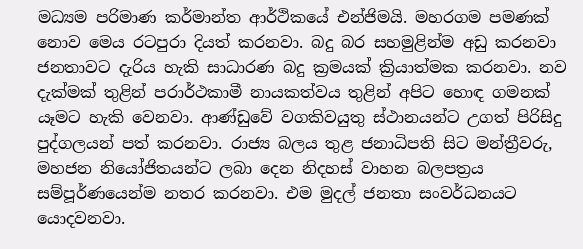මධ්‍යම පරිමාණ කර්මාන්ත ආර්ථිකයේ එන්ජිමයි. මහරගම පමණක් නොව මෙය රටපුරා දියත් කරනවා. බදු බර සහමුළින්ම අඩු කරනවා ජනතාවට දැරිය හැකි සාධාරණ බදු ක්‍රමයක් ක්‍රියාත්මක කරනවා. නව දැක්මක් තුළින් පරාර්ථකාමී නායකත්වය තුළින් අපිට හොඳ ගමනක් යෑමට හැකි වෙනවා. ආණ්ඩුවේ වගකිවයුතු ස්ථානයන්ට උගත් පිරිසිදු පුද්ගලයන් පත් කරනවා. රාජ්‍ය බලය තුළ ජනාධිපති සිට මන්ත්‍රීවරු, මහජන නියෝජිතයන්ට ලබා දෙන නිදහස් වාහන බලපත්‍රය සම්පූර්ණයෙන්ම නතර කරනවා. එම මුදල් ජනතා සංවර්ධනයට යොදවනවා.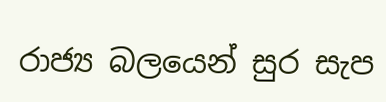රාජ්‍ය බලයෙන් සුර සැප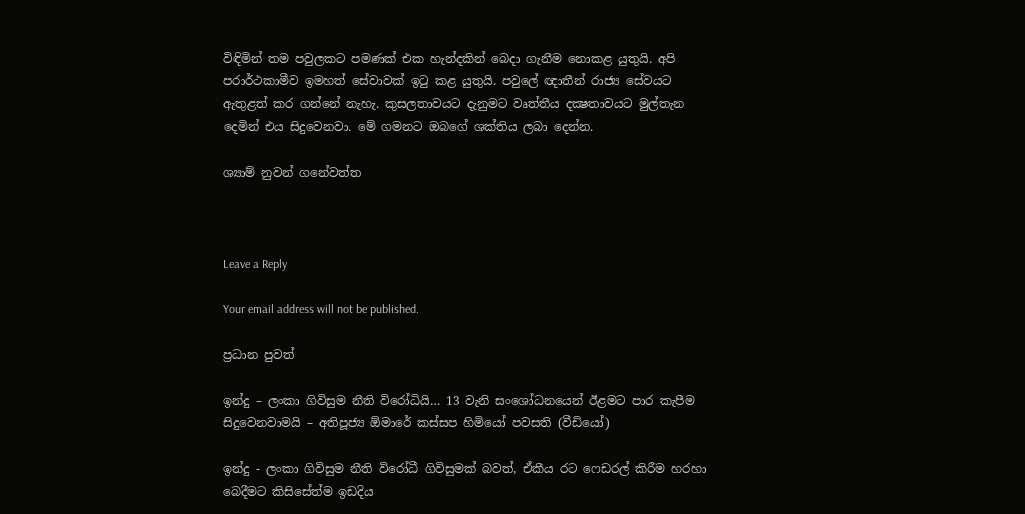විඳිමින් තම පවුලකට පමණක් එක හැන්දකින් බෙදා ගැනීම නොකළ යුතුයි. අපි පරාර්ථකාමීව ඉමහත් සේවාවක් ඉටු කළ යුතුයි. පවුලේ ඥාතීන් රාජ්‍ය සේවයට ඇතුළත් කර ගන්නේ නැහැ. කුසලතාවයට දැනුමට වෘත්තීය දක්‍ෂතාවයට මුල්තැන දෙමින් එය සිදුවෙනවා. මේ ගමනට ඔබගේ ශක්තිය ලබා දෙන්න.

ශ්‍යාම් නුවන් ගනේවත්ත



Leave a Reply

Your email address will not be published.

ප්‍රධාන පුවත්

ඉන්දු – ලංකා ගිවිසුම නීති විරෝධියි… 13 වැනි සංශෝධනයෙන් ඊළමට පාර කැපීම සිදුවෙනවාමයි – අතිපූජ්‍ය ඕමාරේ කස්සප හිමියෝ පවසති (වීඩියෝ)

ඉන්දු - ලංකා ගිවිසුම නීති විරෝධී ගිවිසුමක් බවත්, ඒකීය රට ෆෙඩරල් කිරීම හරහා බෙදීමට කිසිසේත්ම ඉඩදිය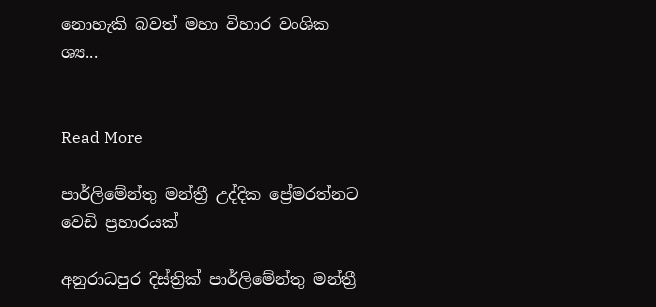නොහැකි බවත් මහා විහාර වංශික ශ්‍ය...


Read More

පාර්ලිමේන්තු මන්ත්‍රී උද්දික ප්‍රේමරත්නට වෙඩි ප්‍රහාරයක්

අනුරාධපුර දිස්ත්‍රික් පාර්ලිමේන්තු මන්ත්‍රී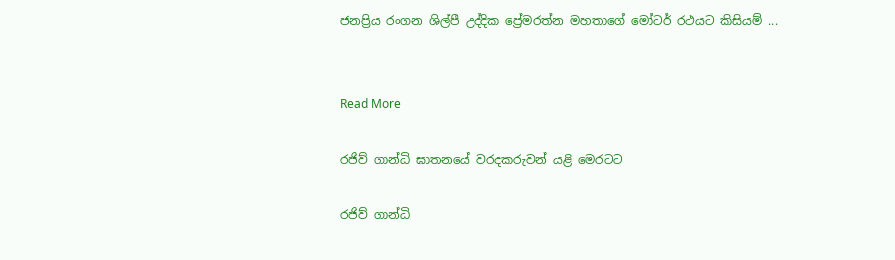ජනප්‍රිය රංගන ශිල්පී උද්දික ප්‍රේමරත්න මහතාගේ මෝටර් රථයට කිසියම් ...


Read More

රජිව් ගාන්ධි ඝාතනයේ වරදකරුවන් යළි මෙරටට

රජිව් ගාන්ධි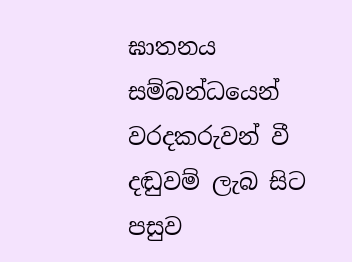ඝාතනය සම්බන්ධයෙන් වරදකරුවන් වී දඬුවම් ලැබ සිට පසුව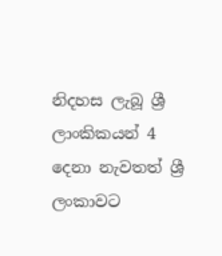නිදහස ලැබූ ශ්‍රී ලාංකිකයන් 4 දෙනා නැවතත් ශ්‍රී ලංකාවට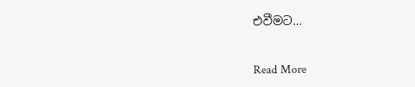එවීමට...


Read More